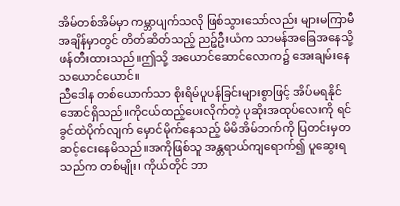အိမ်တစ်အိမ်မှာ ကမ္ဘာပျက်သလို ဖြစ်သွားသော်လည်း များမကြာမီအချိန်မှာတွင် တိတ်ဆိတ်သည့် ညဉ့်ဦးယံက သာမန်အခြေအနေသို့ ဖန်တီးထားသည်။ဤသို့ အယောင်ဆောင်လောက၌ အေးချမ်းနေသယောင်ယောင်။
ညီဒေါန တစ်ယောက်သာ စိုးရိမ်ပူပန်ခြင်းများစွာဖြင့် အိပ်မရနိုင်အောင်ရှိသည်။ကိုငယ်ထည့်ပေးလိုက်တဲ့ ပုဆိုးအထုပ်လေးကို ရင်ခွင်ထဲပိုက်လျက် မှောင်မိုက်နေသည့် မိမိအိမ်ဘက်ကို ပြတင်းမှတဆင့်ငေးနေမိသည်။အကိုဖြစ်သူ အန္တရာယ်ကျရောက်၍ ပူဆွေးရသည်က တစ်မျိုး၊ ကိုယ်တိုင် ဘာ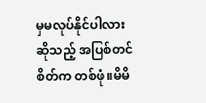မှမလုပ်နိုင်ပါလားဆိုသည့် အပြစ်တင်စိတ်က တစ်ဖုံ။မိမိ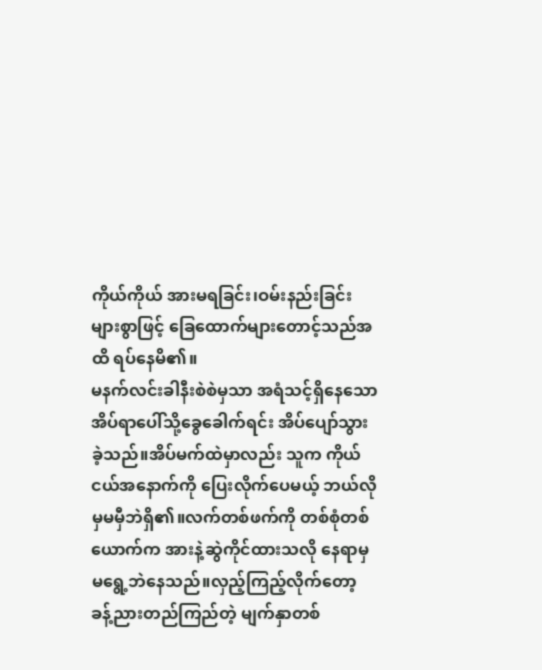ကိုယ်ကိုယ် အားမရခြင်း၊ဝမ်းနည်းခြင်းများစွာဖြင့် ခြေထောက်များတောင့်သည်အထိ ရပ်နေမိ၏။
မနက်လင်းခါနီးစဲစဲမှသာ အရံသင့်ရှိနေသော အိပ်ရာပေါ်သို့ခွေခေါက်ရင်း အိပ်ပျော်သွားခဲ့သည်။အိပ်မက်ထဲမှာလည်း သူက ကိုယ်ငယ်အနောက်ကို ပြေးလိုက်ပေမယ့် ဘယ်လိုမှမမှီဘဲရှိ၏။လက်တစ်ဖက်ကို တစ်စုံတစ်ယောက်က အားနဲ့ဆွဲကိုင်ထားသလို နေရာမှမရွေ့ဘဲနေသည်။လှည့်ကြည့်လိုက်တော့ ခန့်ညားတည်ကြည်တဲ့ မျက်နှာတစ်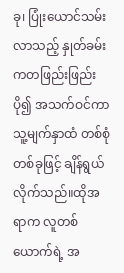ခု၊ ပြုံးယောင်သမ်းလာသည့် နှုတ်ခမ်းကတဖြည်းဖြည်းပို၍ အသက်ဝင်ကာ သူ့မျက်နှာထံ တစ်စုံတစ်ခုဖြင့် ချိန်ရွယ်လိုက်သည်။ထိုအရာက လူတစ်ယောက်ရဲ့ အ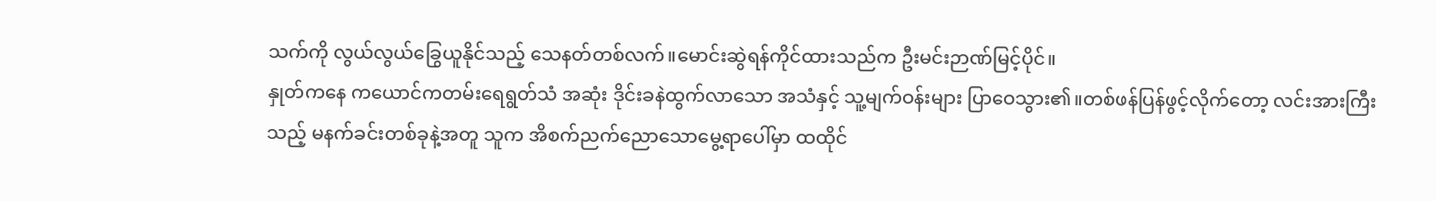သက်ကို လွယ်လွယ်ခြွေယူနိုင်သည့် သေနတ်တစ်လက်။မောင်းဆွဲရန်ကိုင်ထားသည်က ဦးမင်းဉာဏ်မြင့်ပိုင်။
နှုတ်ကနေ ကယောင်ကတမ်းရေရွတ်သံ အဆုံး ဒိုင်းခနဲထွက်လာသော အသံနှင့် သူ့မျက်ဝန်းများ ပြာဝေသွား၏။တစ်ဖန်ပြန်ဖွင့်လိုက်တော့ လင်းအားကြီးသည့် မနက်ခင်းတစ်ခုနဲ့အတူ သူက အိစက်ညက်ညောသောမွေ့ရာပေါ်မှာ ထထိုင်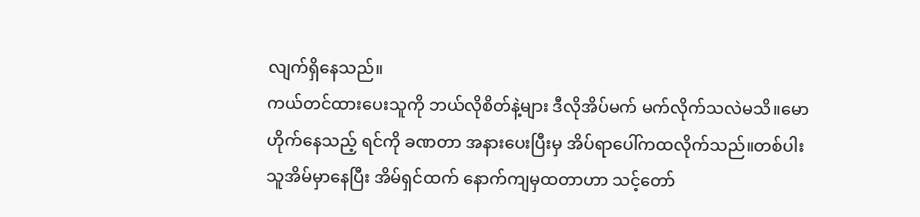လျက်ရှိနေသည်။
ကယ်တင်ထားပေးသူကို ဘယ်လိုစိတ်နဲ့များ ဒီလိုအိပ်မက် မက်လိုက်သလဲမသိ။မောဟိုက်နေသည့် ရင်ကို ခဏတာ အနားပေးပြီးမှ အိပ်ရာပေါ်ကထလိုက်သည်။တစ်ပါးသူအိမ်မှာနေပြီး အိမ်ရှင်ထက် နောက်ကျမှထတာဟာ သင့်တော်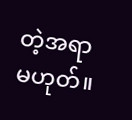တဲ့အရာမဟုတ်။